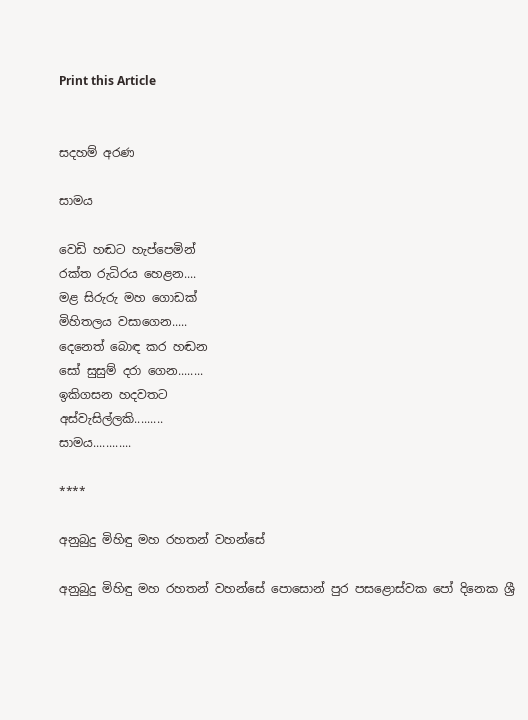Print this Article


සදහම් අරණ

සාමය

වෙඩි හඬට හැප්පෙමින්
රක්ත රුධිරය හෙළන....
මළ සිරුරු මහ ගොඩක්
මිහිතලය වසාගෙන.....
දෙනෙත් බොඳ කර හඬන
සෝ සුසුම් දරා ගෙන........
ඉකිගසන හදවතට
අස්වැසිල්ලකි.........
සාමය............

****

අනුබුදු මිහිඳු මහ රහතන් වහන්සේ

අනුබුදු මිහිඳු මහ රහතන් වහන්සේ පොසොන් පුර පසළොස්වක පෝ දිනෙක ශ්‍රී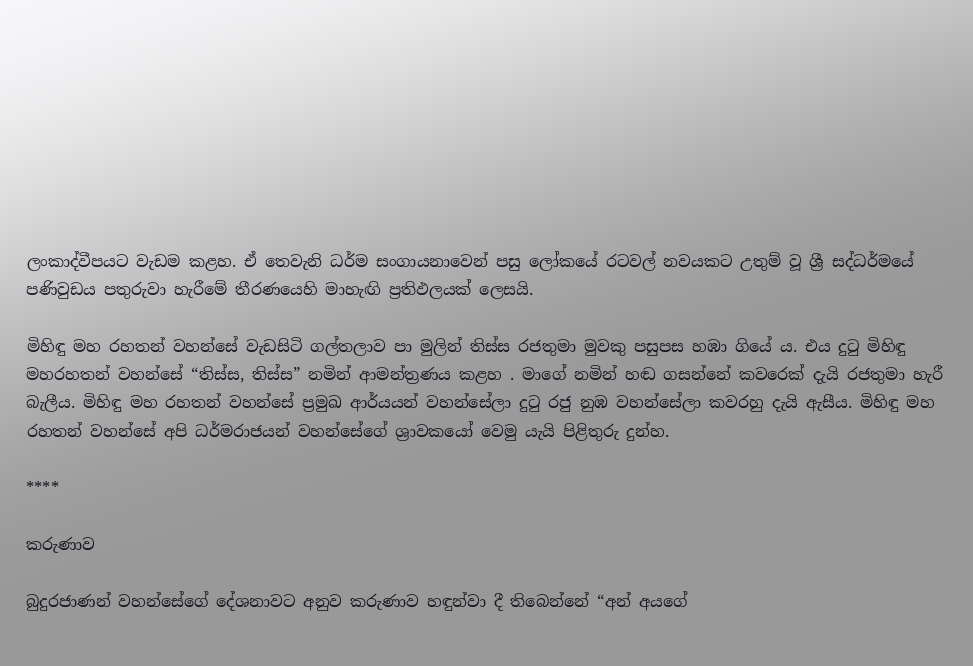ලංකාද්වීපයට වැඩම කළහ. ඒ තෙවැනි ධර්ම සංගායනාවෙන් පසු ලෝකයේ රටවල් නවයකට උතුම් වූ ශ්‍රී සද්ධර්මයේ පණිවුඩය පතුරුවා හැරීමේ තීරණයෙහි මාහැඟි ප්‍රතිඵලයක් ලෙසයි.

මිහිඳු මහ රහතන් වහන්සේ වැඩසිටි ගල්තලාව පා මුලින් තිස්ස රජතුමා මුවකු පසුපස හඹා ගියේ ය. එය දුටු මිහිඳු මහරහතන් වහන්සේ “තිස්ස, තිස්ස” නමින් ආමන්ත්‍රණය කළහ . මාගේ නමින් හඬ ගසන්නේ කවරෙක් දැයි රජතුමා හැරී බැලීය. මිහිඳු මහ රහතන් වහන්සේ ප්‍රමුඛ ආර්යයන් වහන්සේලා දුටු රජු නුඹ වහන්සේලා කවරහු දැයි ඇසීය. මිහිඳු මහ රහතන් වහන්සේ අපි ධර්මරාජයන් වහන්සේගේ ශ්‍රාවකයෝ වෙමු යැයි පිළිතුරු දුන්හ.

****

කරුණාව

බුදුරජාණන් වහන්සේගේ දේශනාවට අනුව කරුණාව හඳුන්වා දී තිබෙන්නේ “අන් අයගේ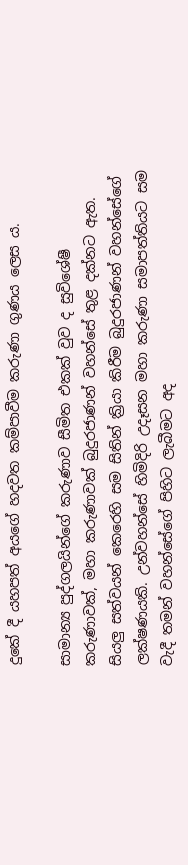දුකේ දී යහපත් අයගේ හදවත කම්පාවීම කරුණා ගුණය ලෙස ය.

සාමාන්‍ය පුද්ගලයින්ගේ කරුණාව සීමිත එකක් වුව ද සුවිශේෂී කරුණාවක්, මහා කරුණාවක් බුදුරජාණන් වහන්සේ තුළ දක්නට ඇත. සියලු සත්වයන් කෙරෙහි සම සිතින් ක්‍රියා කිරීම බුදුරජාණන් වහන්සේගේ ලක්ෂණයකි. උන්වහන්සේ හිමිදිරි උදෑසන මහා කරුණා සමාපත්තියට සම වැදී තමන් වහන්සේගේ පිහිට ලැබීමට අද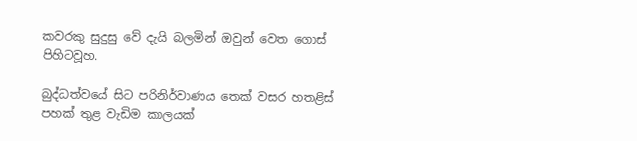කවරකු සුදුසු වේ දැයි බලමින් ඔවුන් වෙත ගොස් පිහිටවූහ.

බුද්ධත්වයේ සිට පරිනිර්වාණය තෙක් වසර හතළිස් පහක් තුළ වැඩිම කාලයක්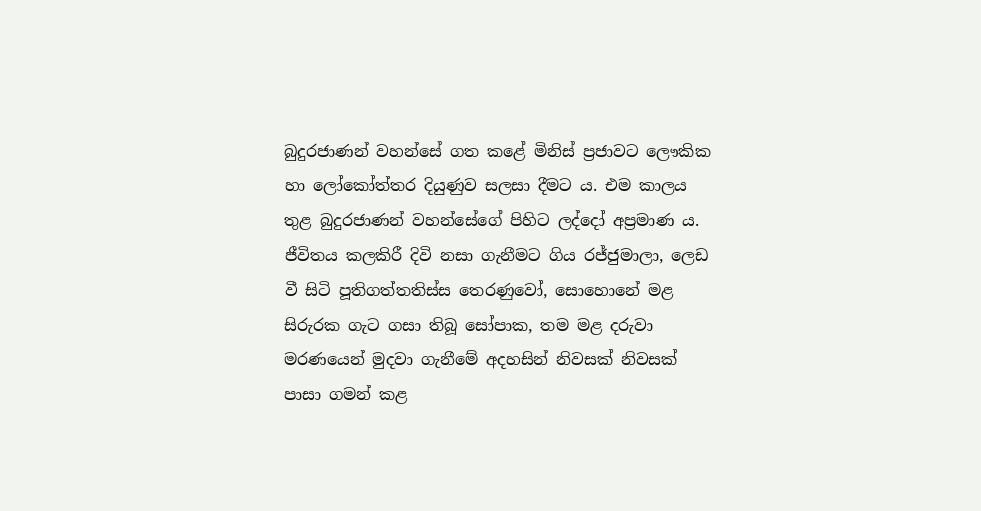බුදුරජාණන් වහන්සේ ගත කළේ මිනිස් ප්‍රජාවට ලෞකික හා ලෝකෝත්තර දියුණුව සලසා දීමට ය. එම කාලය තුළ බුදුරජාණන් වහන්සේගේ පිහිට ලද්දෝ අප්‍රමාණ ය. ජීවිතය කලකිරී දිවි නසා ගැනීමට ගිය රජ්ජුමාලා, ලෙඩ වී සිටි පූතිගත්තතිස්ස තෙරණුවෝ, සොහොනේ මළ සිරුරක ගැට ගසා තිබූ සෝපාක, තම මළ දරුවා මරණයෙන් මුදවා ගැනීමේ අදහසින් නිවසක් නිවසක් පාසා ගමන් කළ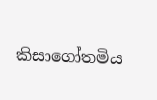කිසාගෝතමිය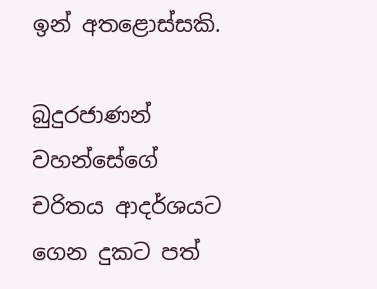ඉන් අතළොස්සකි.

බුදුරජාණන් වහන්සේගේ චරිතය ආදර්ශයට ගෙන දුකට පත්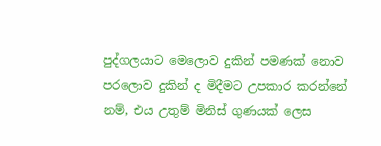පුද්ගලයාට මෙලොව දුකින් පමණක් නොව පරලොව දුකින් ද මිදීමට උපකාර කරන්නේ නම්, එය උතුම් මිනිස් ගුණයක් ලෙස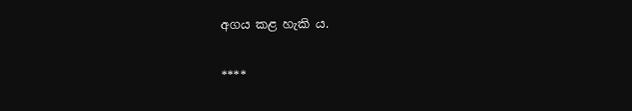අගය කළ හැකි ය.

****